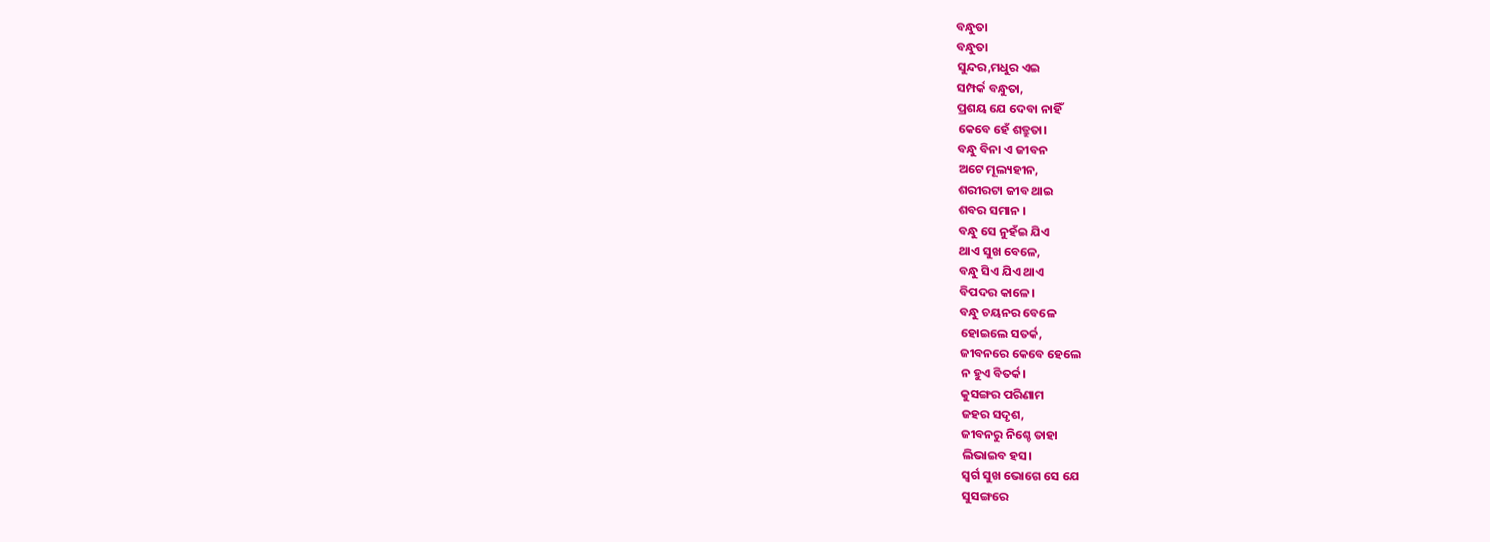ବନ୍ଧୁତା
ବନ୍ଧୁତା
ସୁନ୍ଦର,ମଧୁର ଏଇ
ସମ୍ପର୍କ ବନ୍ଧୁତା,
ପ୍ରଶୟ ଯେ ଦେବା ନାହିଁ
କେବେ ହେଁ ଶତ୍ରୁତା।
ବନ୍ଧୁ ବିନା ଏ ଜୀବନ
ଅଟେ ମୂଲ୍ୟହୀନ,
ଶରୀରଟା ଜୀବ ଥାଇ
ଶବର ସମାନ ।
ବନ୍ଧୁ ସେ ନୁହଁଇ ଯିଏ
ଥାଏ ସୁଖ ବେଳେ,
ବନ୍ଧୁ ସିଏ ଯିଏ ଥାଏ
ବିପଦର କାଳେ।
ବନ୍ଧୁ ଚୟନର ବେଳେ
ହୋଇଲେ ସତର୍କ,
ଜୀବନରେ କେବେ ହେଲେ
ନ ହୁଏ ବିତର୍କ।
କୁସଙ୍ଗର ପରିଣାମ
ଜହର ସଦୃଶ,
ଜୀବନରୁ ନିଶ୍ଚେ ତାହା
ଲିଭାଇବ ହସ।
ସ୍ୱର୍ଗ ସୁଖ ଭୋଗେ ସେ ଯେ
ସୁସଙ୍ଗରେ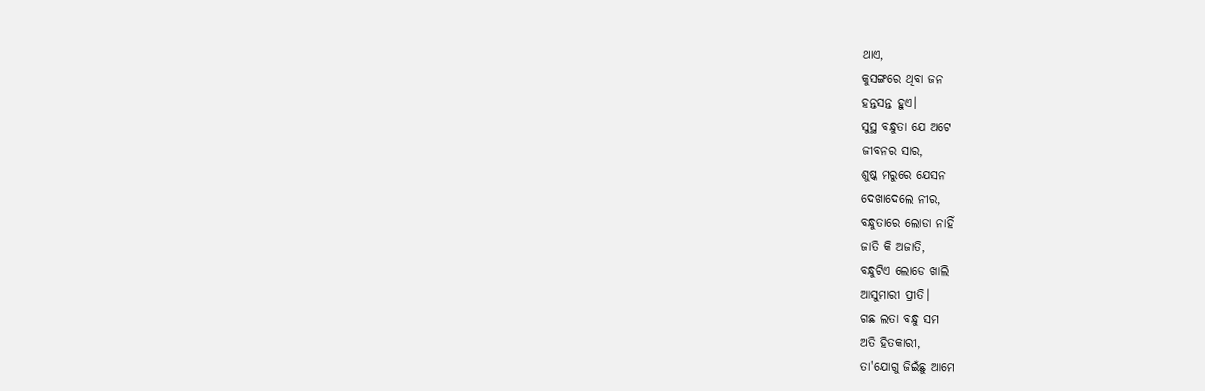ଥାଏ,
କୁସଙ୍ଗରେ ଥିବା ଜନ
ହନ୍ତସନ୍ତ ହୁଏ।
ସୁସ୍ଥ ବନ୍ଧୁତା ଯେ ଅଟେ
ଜୀବନର ସାର,
ଶୁଷ୍କ ମରୁରେ ଯେସନ
ଦେଖାଦେଲେ ନୀର,
ବନ୍ଧୁତାରେ ଲୋଡା ନାହିଁ
ଜାତି କି ଅଜାତି,
ବନ୍ଧୁଟିଏ ଲୋଡେ ଖାଲି
ଆସୁମାରୀ ପ୍ରୀତି।
ଗଛ ଲତା ବନ୍ଧୁ ସମ
ଅତି ହିତକାରୀ,
ତା'ଯୋଗୁ ଜିଇଁଛୁ ଆମେ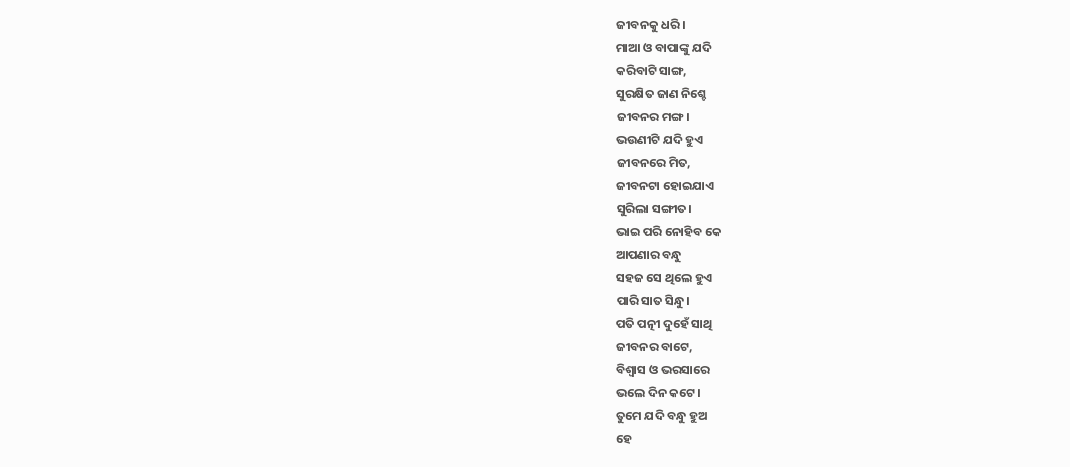ଜୀବନକୁ ଧରି।
ମାଆ ଓ ବାପାଙ୍କୁ ଯଦି
କରିବାଟି ସାଙ୍ଗ,
ସୁରକ୍ଷିତ ଜାଣ ନିଶ୍ଚେ
ଜୀବନର ମଙ୍ଗ।
ଭଉଣୀଟି ଯଦି ହୁଏ
ଜୀବନରେ ମିତ,
ଜୀବନଟା ହୋଇଯାଏ
ସୁରିଲା ସଙ୍ଗୀତ।
ଭାଇ ପରି ନୋହିବ କେ
ଆପଣାର ବନ୍ଧୁ
ସହଜ ସେ ଥିଲେ ହୁଏ
ପାରି ସାତ ସିନ୍ଧୁ।
ପତି ପତ୍ନୀ ଦୁହେଁ ସାଥି
ଜୀବନର ବାଟେ,
ବିଶ୍ୱାସ ଓ ଭରସାରେ
ଭଲେ ଦିନ କଟେ।
ତୁମେ ଯଦି ବନ୍ଧୁ ହୁଅ
ହେ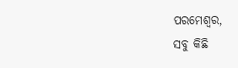ପରମେଶ୍ୱର,
ସବୁ କିଛି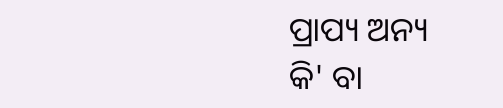ପ୍ରାପ୍ୟ ଅନ୍ୟ
କି' ବା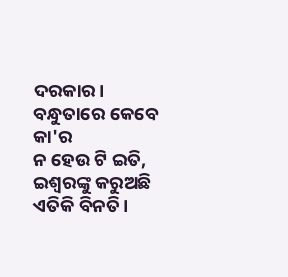ଦରକାର।
ବନ୍ଧୁତାରେ କେବେ କା'ର
ନ ହେଉ ଟି ଇତି,
ଇଶ୍ୱରଙ୍କୁ କରୁଅଛି
ଏତିକି ବିନତି।